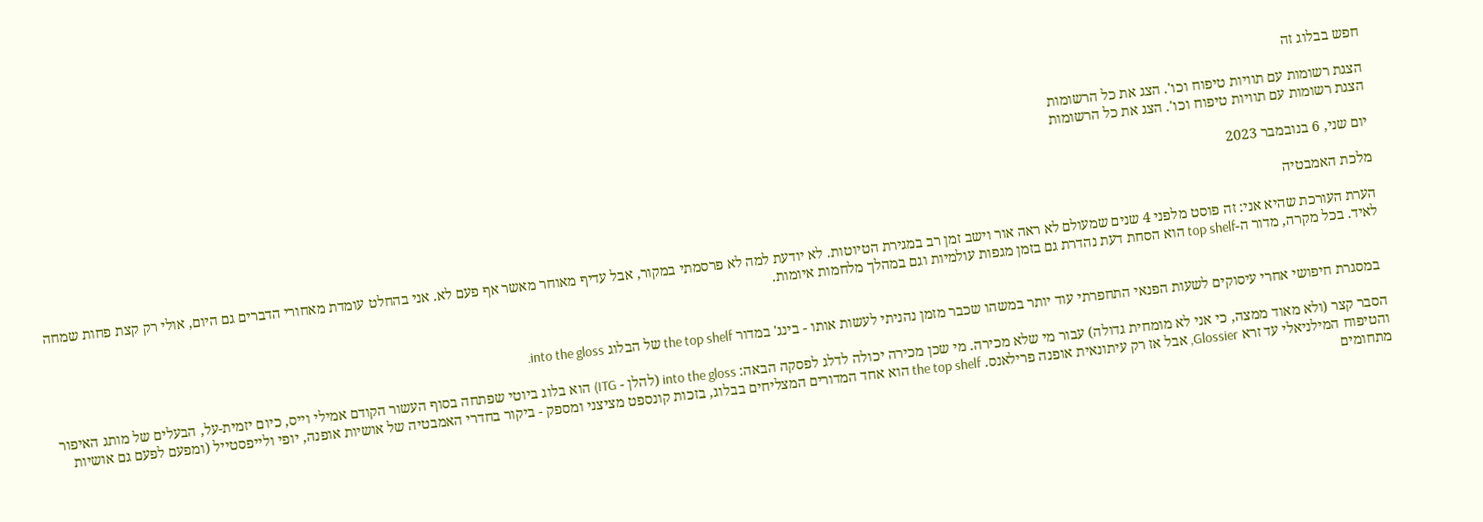חפש בבלוג זה

הצגת רשומות עם תוויות טיפוח וכו'. הצג את כל הרשומות
הצגת רשומות עם תוויות טיפוח וכו'. הצג את כל הרשומות

יום שני, 6 בנובמבר 2023

מלכת האמבטיה

הערת העורכת שהיא אני: זה פוסט מלפני 4 שנים שמעולם לא ראה אור וישב זמן רב במגירת הטיוטות. לא יודעת למה לא פרסמתי במקור, אבל עדיף מאוחר מאשר אף פעם לא. אני בהחלט עומדת מאחורי הדברים גם היום, אולי רק קצת פחות שמחה לאיד. בכל מקרה, מדור ה-top shelf הוא הסחת דעת נהדרת גם בזמן מגפות עולמיות וגם במהלך מלחמות איומות.


 במסגרת חיפושי אחרי עיסוקים לשעות הפנאי התחפרתי עוד יותר במשהו שכבר מזמן נהניתי לעשות אותו - בינג' במדור the top shelf של הבלוג into the gloss.

הסבר קצר (ולא מאוד ממצה, כי אני לא מומחית גדולה) עבור מי שלא מכירה. מי שכן מכירה יכולה לדלג לפסקה הבאה: into the gloss (להלן - ITG) הוא בלוג ביוטי שפתחה בסוף העשור הקודם אמילי וייס, כיום יזמית-על, הבעלים של מותג האיפור והטיפוח המילניאלי עד זרא Glossier, אבל אז רק עיתונאית אופנה פרילאנס. the top shelf הוא אחד המדורים המצליחים בבלוג, בזכות קונספט מציצני ומספק - ביקור בחדרי האמבטיה של אושיות אופנה, יופי ולייפסטייל (ומפעם לפעם גם אושיות מתחומים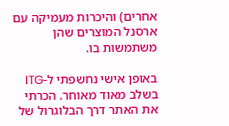אחרים) והיכרות מעמיקה עם ארסנל המוצרים שהן משתמשות בו.

באופן אישי נחשפתי ל-ITG בשלב מאוד מאוחר. הכרתי את האתר דרך הבלוגרול של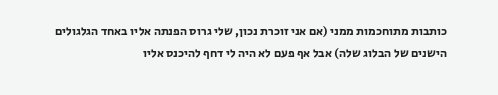כותבות מתוחכמות ממני (אם אני זוכרת נכון, שלי גרוס הפנתה אליו באחד הגלגולים הישנים של הבלוג שלה) אבל אף פעם לא היה לי דחף להיכנס אליו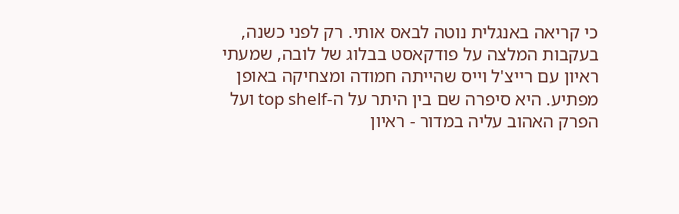כי קריאה באנגלית נוטה לבאס אותי. רק לפני כשנה, בעקבות המלצה על פודקאסט בבלוג של לובה, שמעתי ראיון עם רייצ'ל וייס שהייתה חמודה ומצחיקה באופן מפתיע. היא סיפרה שם בין היתר על ה-top shelf ועל הפרק האהוב עליה במדור - ראיון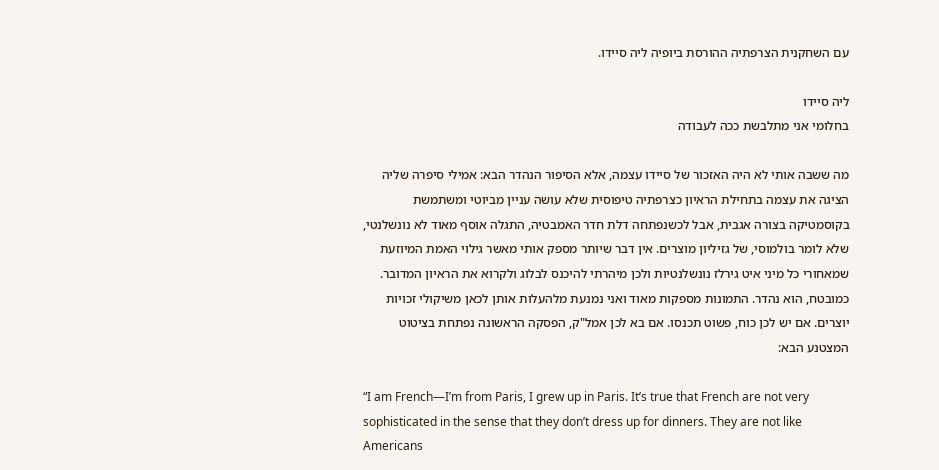עם השחקנית הצרפתיה ההורסת ביופיה ליה סיידו.

ליה סיידו
בחלומי אני מתלבשת ככה לעבודה

מה ששבה אותי לא היה האזכור של סיידו עצמה, אלא הסיפור הנהדר הבא: אמילי סיפרה שליה הציגה את עצמה בתחילת הראיון כצרפתיה טיפוסית שלא עושה עניין מביוטי ומשתמשת בקוסמטיקה בצורה אגבית, אבל לכשנפתחה דלת חדר האמבטיה, התגלה אוסף מאוד לא נונשלנטי, שלא לומר בולמוסי, של גזיליון מוצרים. אין דבר שיותר מספק אותי מאשר גילוי האמת המיוזעת שמאחורי כל מיני איט גירלז נונשלנטיות ולכן מיהרתי להיכנס לבלוג ולקרוא את הראיון המדובר. כמובטח, הוא נהדר. התמונות מספקות מאוד ואני נמנעת מלהעלות אותן לכאן משיקולי זכויות יוצרים. אם יש לכן כוח, פשוט תכנסו. אם בא לכן אמל"ק, הפסקה הראשונה נפתחת בציטוט המצטנע הבא:

“I am French—I’m from Paris, I grew up in Paris. It’s true that French are not very sophisticated in the sense that they don’t dress up for dinners. They are not like Americans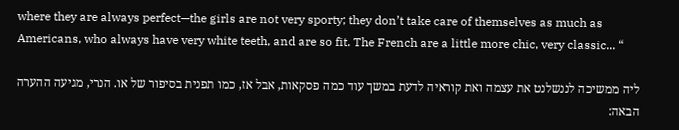where they are always perfect—the girls are not very sporty; they don’t take care of themselves as much as Americans, who always have very white teeth, and are so fit. The French are a little more chic, very classic... “

ליה ממשיכה לננשלנט את עצמה ואת קוראיה לדעת במשך עוד כמה פסקאות, אבל אז, כמו תפנית בסיפור של או. הנרי, מגיעה ההערה הבאה: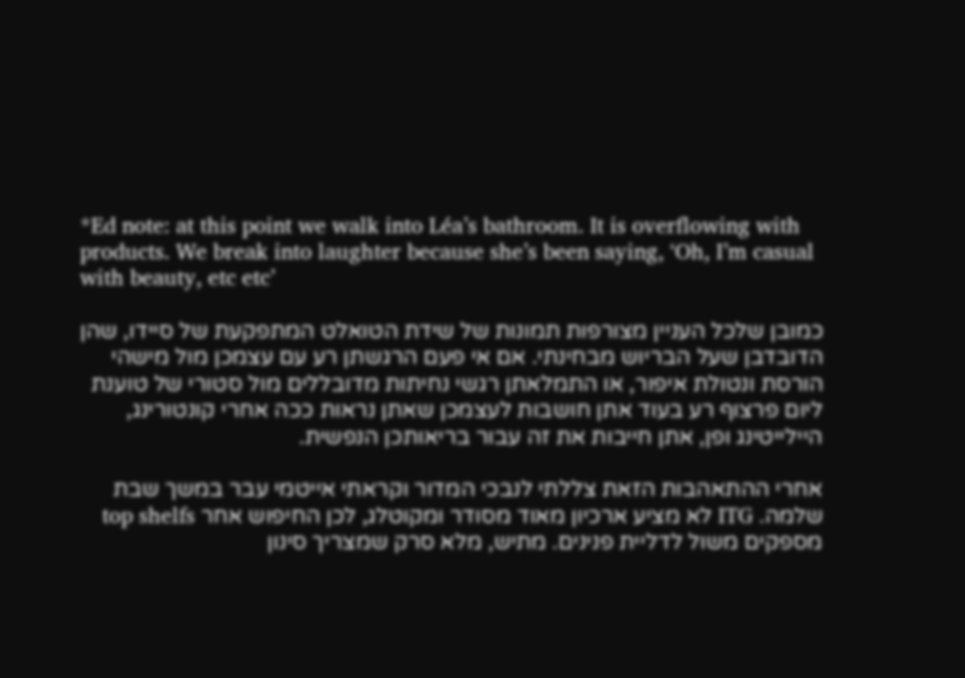*Ed note: at this point we walk into Léa’s bathroom. It is overflowing with products. We break into laughter because she’s been saying, ‘Oh, I’m casual with beauty, etc etc’

כמובן שלכל העניין מצורפות תמונות של שידת הטואלט המתפקעת של סיידו, שהן הדובדבן שעל הבריוש מבחינתי. אם אי פעם הרגשתן רע עם עצמכן מול מישהי הורסת ונטולת איפור, או התמלאתן רגשי נחיתות מדובללים מול סטורי של טוענת ליום פרצוף רע בעוד אתן חושבות לעצמכן שאתן נראות ככה אחרי קונטורינג, היילייטינג ופן, אתן חייבות את זה עבור בריאותכן הנפשית.

אחרי ההתאהבות הזאת צללתי לנבכי המדור וקראתי אייטמי עבר במשך שבת שלמה. ITG לא מציע ארכיון מאוד מסודר ומקוטלג, לכן החיפוש אחר top shelfs מספקים משול לדליית פנינים. מתיש, מלא סרק שמצריך סינון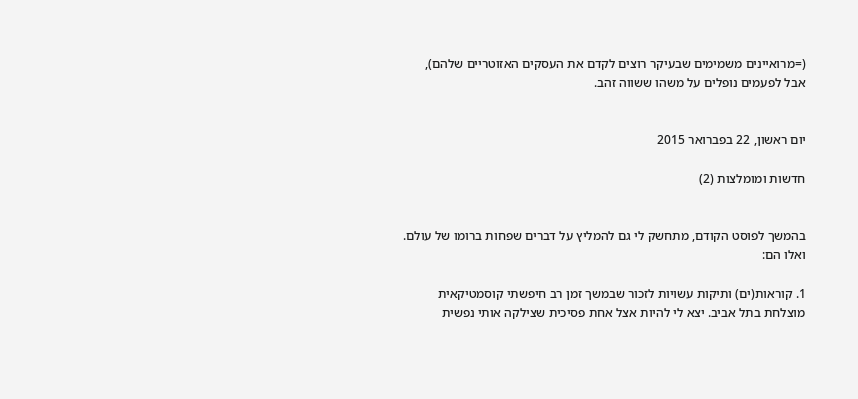(=מרואיינים משמימים שבעיקר רוצים לקדם את העסקים האזוטריים שלהם), אבל לפעמים נופלים על משהו ששווה זהב.


יום ראשון, 22 בפברואר 2015

חדשות ומומלצות (2)


בהמשך לפוסט הקודם, מתחשק לי גם להמליץ על דברים שפחות ברומו של עולם. ואלו הם:

1. קוראות(ים) ותיקות עשויות לזכור שבמשך זמן רב חיפשתי קוסמטיקאית מוצלחת בתל אביב. יצא לי להיות אצל אחת פסיכית שצילקה אותי נפשית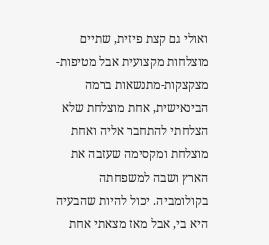ואולי גם קצת פיזית, שתיים מוצלחות מקצועית אבל מטיפות-מצקצקות-מתנשאות ברמה הבינאישית, אחת מוצלחת שלא הצלחתי להתחבר אליה ואחת מוצלחת ומקסימה שעזבה את הארץ ושבה למשפחתה בקולומביה. יכול להיות שהבעיה היא בי, אבל מאז מצאתי אחת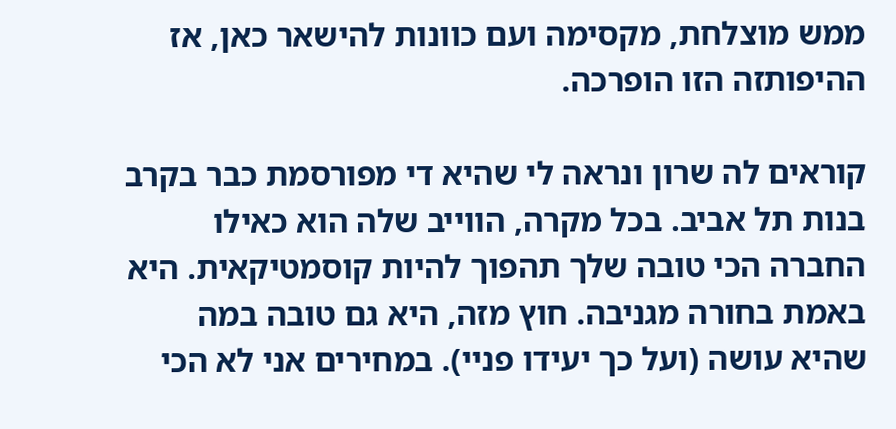ממש מוצלחת, מקסימה ועם כוונות להישאר כאן, אז ההיפותזה הזו הופרכה.

קוראים לה שרון ונראה לי שהיא די מפורסמת כבר בקרב בנות תל אביב. בכל מקרה, הווייב שלה הוא כאילו החברה הכי טובה שלך תהפוך להיות קוסמטיקאית. היא באמת בחורה מגניבה. חוץ מזה, היא גם טובה במה שהיא עושה (ועל כך יעידו פניי). במחירים אני לא הכי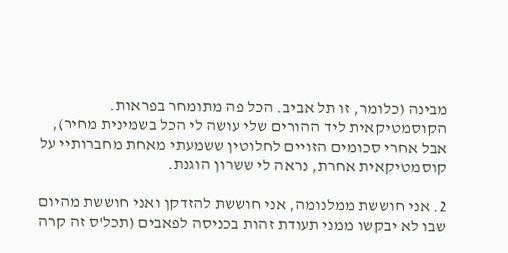מבינה (כלומר, זו תל אביב. הכל פה מתומחר בפראות. הקוסמטיקאית ליד ההורים שלי עושה לי הכל בשמינית מחיר), אבל אחרי סכומים הזויים לחלוטין ששמעתי מאחת מחברותיי על קוסמטיקאית אחרת, נראה לי ששרון הוגנת.

2. אני חוששת ממלנומה, אני חוששת להזדקן ואני חוששת מהיום שבו לא יבקשו ממני תעודת זהות בכניסה לפאבים (תכל'ס זה קרה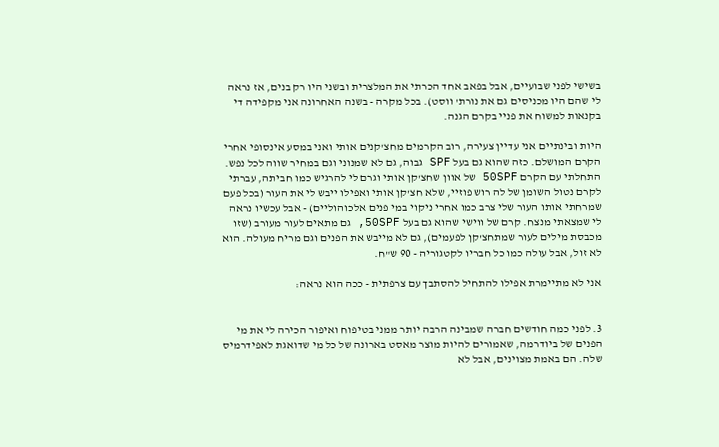בשישי לפני שבועיים, אבל בפאב אחד הכרתי את המלצרית ובשני היו רק בנים, אז נראה לי שהם היו מכניסים גם את נורת' ווסט). בכל מקרה - בשנה האחרונה אני מקפידה די בקנאות למשוח את פניי בקרם הגנה.

היות ובינתיים אני עדיין צעירה, רוב הקרמים מחצ'קנים אותי ואני במסע אינסופי אחרי הקרם המושלם. כזה שהוא גם בעל SPF גבוה, גם לא שמנוני וגם במחיר שווה לכל נפש. התחלתי עם הקרם 50SPF של אוון שחצ'קן אותי וגרם לי להרגיש כמו חביתה, עברתי לקרם נטול השומן של לה רוש פוזיי, שלא חצ'קן אותי ואפילו ייבש לי את העור (בכל פעם שמרחתי אותו העור שלי צרב כמו אחרי ניקוי במי פנים אלכוהוליים) - אבל עכשיו נראה לי שמצאתי מנצח. קרם של ווישי שהוא גם בעל 50SPF, גם מתאים לעור מעורב (שזו מכבסת מילים לעור שמתחצ'קן לפעמים), גם לא מייבש את הפנים וגם מריח מעולה. הוא לא זול, אבל עולה כמו כל חבריו לקטגוריה - 90 ש"ח.

אני לא מתיימרת אפילו להתחיל להסתבך עם צרפתית - ככה הוא נראה:


3. לפני כמה חודשים חברה שמבינה הרבה יותר ממני בטיפוח ואיפור הכירה לי את מי הפנים של ביודרמה, שאמורים להיות מוצר מאסט בארונה של כל מי שדואגת לאפידרמיס שלה. הם באמת מצוינים, אבל לא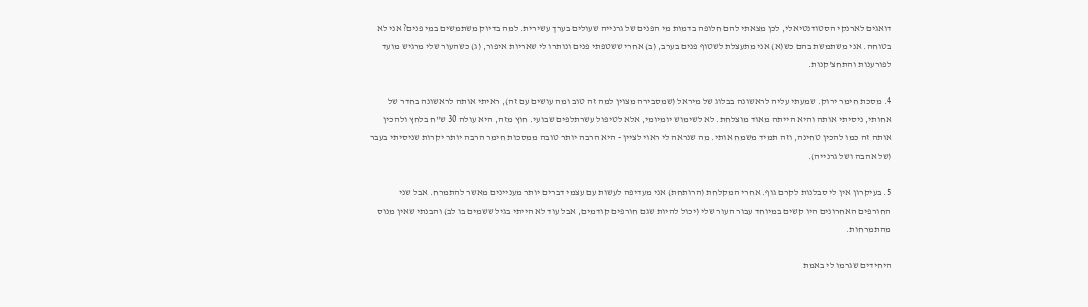דואגים לארנקי הסטודנטיאלי, לכן מצאתי להם חלופה בדמות מי הפנים של גרנייה שעולים בערך עשירית. למה בדיוק משתמשים במי פנים? אני לא בטוחה. אני משתמשת בהם כש(א) אני מתעצלת לשטוף פנים בערב, (ב) אחרי ששטפתי פנים ונותרו לי שאריות איפור, (ג) כשהעור שלי מרגיש מועד לפורענות והתחצ'קנות.

4. מסכת חימר ירוק. שמעתי עליה לראשונה בבלוג של מיראל (שמסבירה מצוין למה זה טוב ומה עושים עם זה), ראיתי אותה לראשונה בחדר של אחותי, ניסיתי אותה והיא הייתה מאוד מוצלחת. לא לשימוש יומיומי, אלא לטיפול עשרתלפים שבועי. חוץ מזה, היא עולה 30 ש"ח בלחץ ולהכין אותה זה כמו להכין טחינה, וזה תמיד משמח אותי. מה שנראה לי ראוי לציין - היא הרבה יותר טובה ממסכות חימר הרבה יותר יקרות שניסיתי בעבר (של אהבה ושל גרנייה).

5. בעיקרון אין לי סבלנות לקרם גוף. אחרי המקלחת (הרותחת) אני מעדיפה לעשות עם עצמי דברים יותר מעניינים מאשר להתמרח. אבל שני החורפים האחרונים היו קשים במיוחד עבור העור שלי (יכול להיות שגם חורפים קודמים, אבל עוד לא הייתי בגיל ששמים בו לב) והבנתי שאין מנוס מהתמרחות.

היחידים שגרמו לי באמת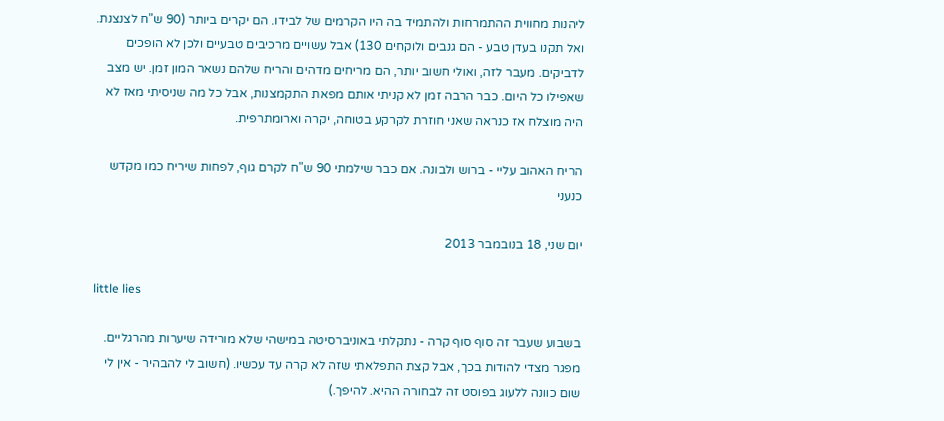ליהנות מחווית ההתמרחות ולהתמיד בה היו הקרמים של לבידו. הם יקרים ביותר (90 ש"ח לצנצנת. ואל תקנו בעדן טבע - הם גנבים ולוקחים 130) אבל עשויים מרכיבים טבעיים ולכן לא הופכים לדביקים. מעבר לזה, ואולי חשוב יותר, הם מריחים מדהים והריח שלהם נשאר המון זמן. יש מצב שאפילו כל היום. כבר הרבה זמן לא קניתי אותם מפאת התקמצנות, אבל כל מה שניסיתי מאז לא היה מוצלח אז כנראה שאני חוזרת לקרקע בטוחה, יקרה וארומתרפית.

הריח האהוב עליי - ברוש ולבונה. אם כבר שילמתי 90 ש"ח לקרם גוף, לפחות שיריח כמו מקדש כנעני

יום שני, 18 בנובמבר 2013

little lies

בשבוע שעבר זה סוף סוף קרה - נתקלתי באוניברסיטה במישהי שלא מורידה שיערות מהרגליים. מפגר מצדי להודות בכך, אבל קצת התפלאתי שזה לא קרה עד עכשיו. (חשוב לי להבהיר - אין לי שום כוונה ללעוג בפוסט זה לבחורה ההיא. להיפך.)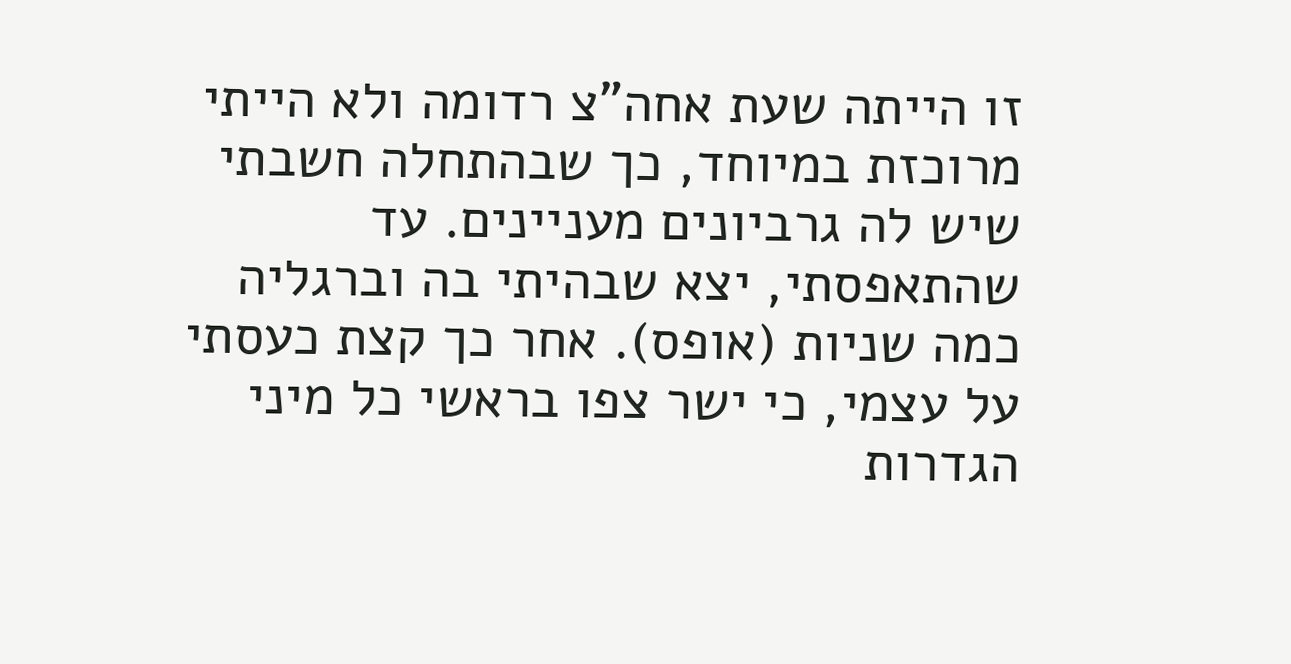זו הייתה שעת אחה"צ רדומה ולא הייתי מרוכזת במיוחד, כך שבהתחלה חשבתי שיש לה גרביונים מעניינים. עד שהתאפסתי, יצא שבהיתי בה וברגליה כמה שניות (אופס). אחר כך קצת כעסתי על עצמי, כי ישר צפו בראשי כל מיני הגדרות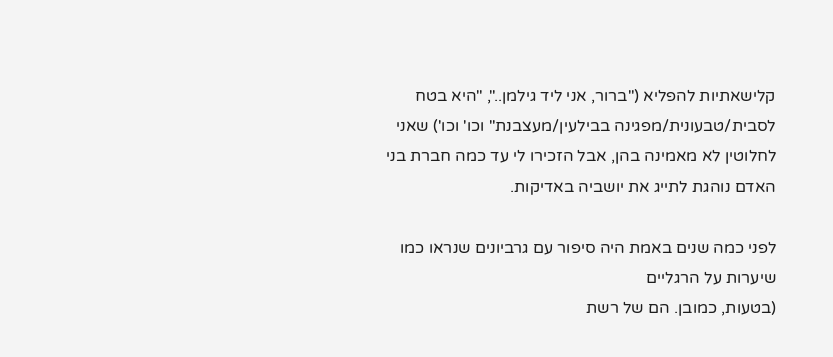קלישאתיות להפליא ("ברור, אני ליד גילמן..", "היא בטח לסבית/טבעונית/מפגינה בבילעין/מעצבנת" וכו' וכו') שאני לחלוטין לא מאמינה בהן, אבל הזכירו לי עד כמה חברת בני האדם נוהגת לתייג את יושביה באדיקות.

לפני כמה שנים באמת היה סיפור עם גרביונים שנראו כמו שיערות על הרגליים
(בטעות, כמובן. הם של רשת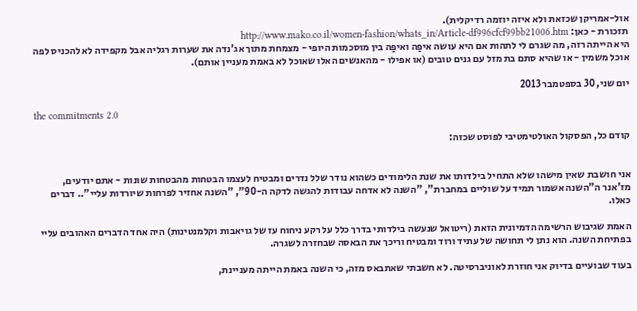אול-אמריקן שכזאת ולא איזה יוזמה רדיקלית).
תזכורת - כאן: http://www.mako.co.il/women-fashion/whats_in/Article-df996cfcf99bb21006.htm
היא הייתה רזה, מה שגרם לי לתהות אם היא עושה איפַה ואיפַה בין מוסכמות היופי - מצמחת מתוך אג'נדה את שערות רגליה אבל מקפידה לא להכניס לפה אוכל משמין - או שהיא סתם בת מזל עם גנים טובים (או אפילו - מהאנשים האלו שאוכל לא באמת מעניין אותם).

יום שני, 30 בספטמבר 2013

the commitments 2.0

קודם כל, הפסקול האולטימטיבי לפוסט שכזה:


אני חושבת שאין מישהו שלא התחיל בילדותו את שנת הלימודים כשהוא נודר שלל נדרים ומבטיח לעצמו הבטחות מהבטחות שונות - אתם יודעים, מז'אנר ה"השנה אשמור תמיד על שוליים במחברת", "השנה לא אדחה עבודות להגשה לדקה ה-90", "השנה אחזיר לפרחות שיורדות עליי".. דברים כאלו.

האמת שגיבוש הרשימה הדמיונית הזאת (ריטואל שנעשה בילדותי בדרך כלל על רקע ניחוח עז של גויאבות וקלמנטינות) היה אחד הדברים האהובים עליי בפתיחת השנה. הוא נתן לי תחושה של עתיד ורוד ומבטיח וריכך את הבאסה שבחזרה לשגרה.

בעוד שבועיים בדיוק אני חוזרת לאוניברסיטה. לא חשבתי שאתבאס מזה, כי השנה באמת הייתה מעניינת,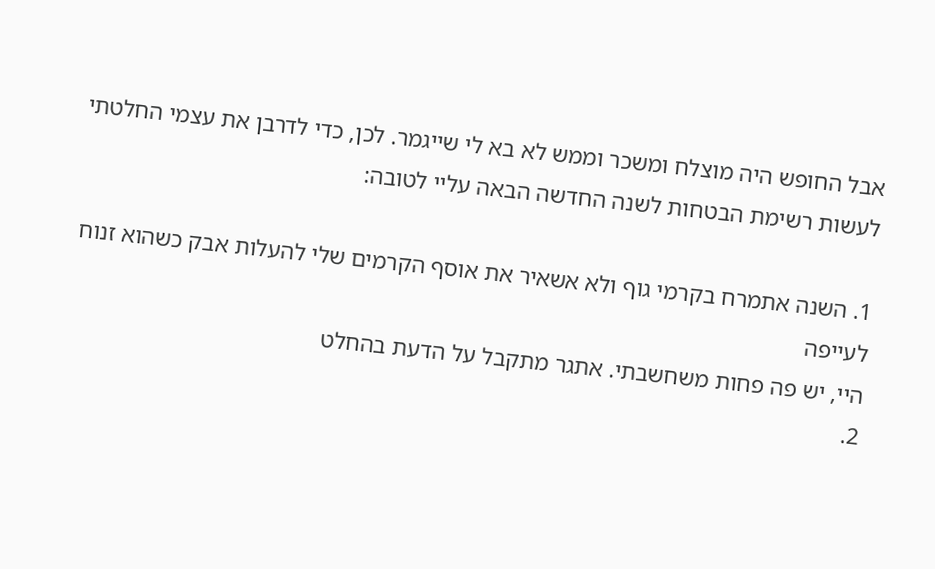אבל החופש היה מוצלח ומשכר וממש לא בא לי שייגמר. לכן, כדי לדרבן את עצמי החלטתי לעשות רשימת הבטחות לשנה החדשה הבאה עליי לטובה:

1. השנה אתמרח בקרמי גוף ולא אשאיר את אוסף הקרמים שלי להעלות אבק כשהוא זנוח לעייפה
היי, יש פה פחות משחשבתי. אתגר מתקבל על הדעת בהחלט
2.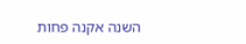השנה אקנה פחות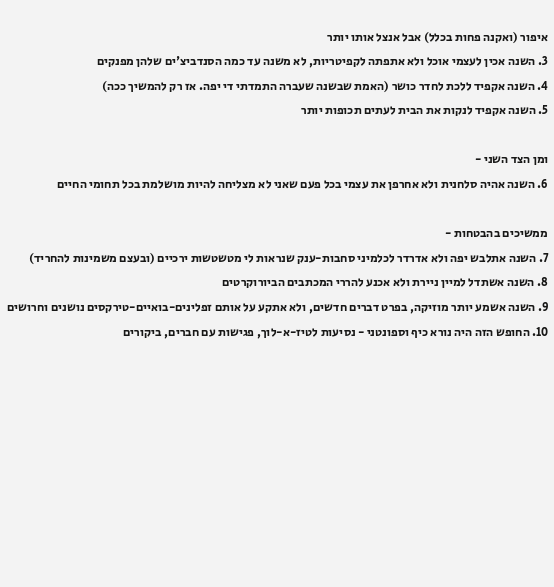איפור (ואקנה פחות בכלל) אבל אנצל אותו יותר
3. השנה אכין לעצמי אוכל ולא אתפתה לקפיטריות, לא משנה עד כמה הסנדביצ'ים שלהן מפנקים
4. השנה אקפיד ללכת לחדר כושר (האמת שבשנה שעברה התמדתי די יפה. אז רק להמשיך ככה)
5. השנה אקפיד לנקות את הבית לעתים תכופות יותר

ומן הצד השני -
6. השנה אהיה סלחנית ולא אחרפן את עצמי בכל פעם שאני לא מצליחה להיות מושלמת בכל תחומי החיים

ממשיכים בהבטחות -
7. השנה אתלבש יפה ולא אדרדר לכלמיני סחבות-ענק שנראות לי מטשטשות ירכיים (ובעצם משמינות להחריד)
8. השנה אשתדל למיין ניירת ולא אכנע להררי המכתבים הביורוקרטים
9. השנה אשמע יותר מוזיקה, בפרט דברים חדשים, ולא אתקע על אותם זפלינים-בואיים-טירקסים נושנים וחרושים
10. החופש הזה היה נורא כיף וספונטני - נסיעות לטיז-א-לוך, פגישות עם חברים, ביקורים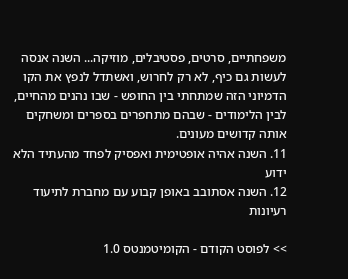משפחתיים, סרטים, פסטיבלים, מוזיקה... השנה אנסה לעשות גם כיף, לא רק לחרוש, ואשתדל לנפץ את הקו הדמיוני הזה שמתחתי בין החופש - שבו נהנים מהחיים, לבין הלימודים - שבהם מתחפרים בספרים ומשחקים אותה קדושים מעונים.
11. השנה אהיה אופטימית ואפסיק לפחד מהעתיד הלא ידוע
12. השנה אסתובב באופן קבוע עם מחברת לתיעוד רעיונות

>> לפוסט הקודם - הקומיטמנטס 1.0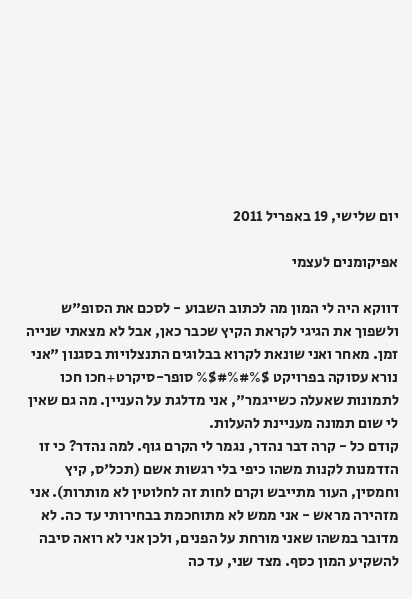יום שלישי, 19 באפריל 2011

אפיקומנים לעצמי

דווקא היה לי המון מה לכתוב השבוע - לסכם את הסופ"ש ולשפוך את הגיגי לקראת הקיץ שכבר כאן, אבל לא מצאתי שנייה זמן. מאחר ואני שונאת לקרוא בבלוגים התנצלויות בסגנון "אני נורא עסוקה בפרויקט $%#%#$% סופר-סיקרט+חכו חכו לתמונות שאעלה כשייגמר", אני מדלגת על העניין. מה גם שאין לי שום תמונה מעניינת להעלות.
קודם כל - קרה דבר נהדר, נגמר לי הקרם גוף. למה נהדר? כי זו הזדמנות לקנות משהו כיפי בלי רגשות אשם (תכל'ס, קיץ וחמסין, העור מתייבש וקרם לחות זה לחלוטין לא מותרות). אני מזהירה מראש - אני ממש לא מתוחכמת בבחירותי עד כה. לא מדובר במשהו שאני מורחת על הפנים, ולכן אני לא רואה סיבה להשקיע המון כסף. מצד שני, עד כה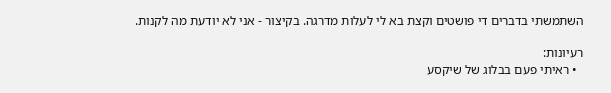השתמשתי בדברים די פושטים וקצת בא לי לעלות מדרגה. בקיצור - אני לא יודעת מה לקנות.

רעיונות:
  • ראיתי פעם בבלוג של שיקסע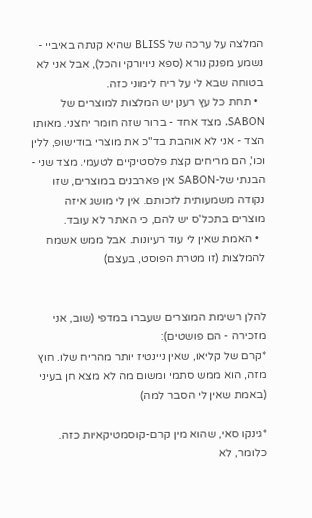המלצה על ערכה של BLISS שהיא קנתה באיביי - נשמע מפנק נורא (ספא ניויורקי והכל), אבל אני לא בטוחה שבא לי על ריח לימוני כזה.
  • תחת כל עץ רענן יש המלצות למוצרים של SABON. מצד אחד - ברור שזה חומר יחצני. מאותו הצד - אני לא אוהבת בד"כ את מוצרי בודישופ, ללין וכו', הם מריחים קצת פלסטיקיים לטעמי. מצד שני - הבנתי של-SABON אין פארבנים במוצרים, שזו נקודה משמעותית לזכותם. אין לי מושג איזה מוצרים בתכל'ס יש להם, כי האתר לא עובד.
  • האמת שאין לי עוד רעיונות. אבל ממש אשמח להמלצות (זו מטרת הפוסט, בעצם)


להלן רשימת המוצרים שעברו במדפי (שוב, אני מזכירה - הם פושטים):
*קרם של קליאו, שאין ניינטיז יותר מהריח שלו. חוץ מזה, הוא ממש סתמי ומשום מה לא מצא חן בעיני (באמת שאין לי הסבר למה)

*גינקו סאי, שהוא מין קרם-קוסמטיקאיות כזה. כלומר, לא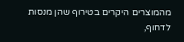מהמוצרים היקרים בטירוף שהן מנסות לדחוף,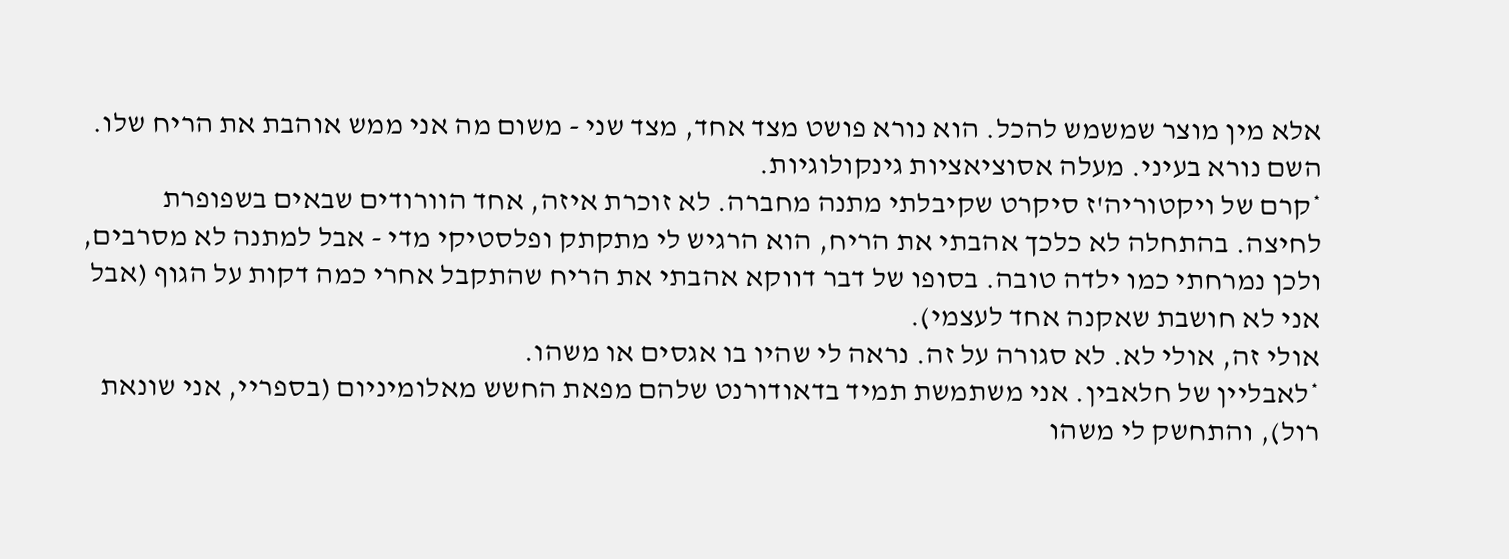אלא מין מוצר שמשמש להכל. הוא נורא פושט מצד אחד, מצד שני - משום מה אני ממש אוהבת את הריח שלו.
השם נורא בעיני. מעלה אסוציאציות גינקולוגיות.
*קרם של ויקטוריה'ז סיקרט שקיבלתי מתנה מחברה. לא זוכרת איזה, אחד הוורודים שבאים בשפופרת לחיצה. בהתחלה לא כלכך אהבתי את הריח, הוא הרגיש לי מתקתק ופלסטיקי מדי - אבל למתנה לא מסרבים, ולכן נמרחתי כמו ילדה טובה. בסופו של דבר דווקא אהבתי את הריח שהתקבל אחרי כמה דקות על הגוף (אבל אני לא חושבת שאקנה אחד לעצמי).
אולי זה, אולי לא. לא סגורה על זה. נראה לי שהיו בו אגסים או משהו.
*לאבליין של חלאבין. אני משתמשת תמיד בדאודורנט שלהם מפאת החשש מאלומיניום (בספריי, אני שונאת רול), והתחשק לי משהו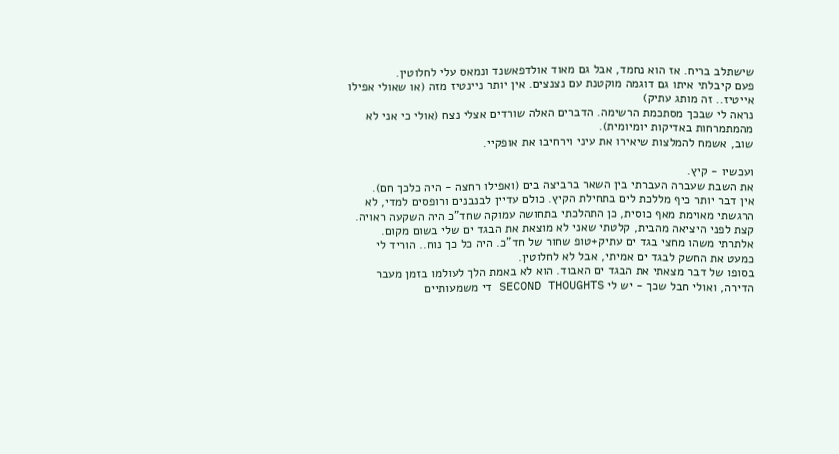שישתלב בריח. אז הוא נחמד, אבל גם מאוד אולדפאשנד ונמאס עלי לחלוטין.
פעם קיבלתי איתו גם דוגמה מוקטנת עם נצנצים. אין יותר ניינטיז מזה (או שאולי אפילו אייטיז.. זה מותג עתיק)
נראה לי שבכך מסתכמת הרשימה. הדברים האלה שורדים אצלי נצח (אולי כי אני לא מהמתמרחות באדיקות יומיומית).
שוב, אשמח להמלצות שיאירו את עיני וירחיבו את אופקיי.

ועכשיו - קיץ.
את השבת שעברה העברתי בין השאר ברביצה בים (ואפילו רחצה - היה כלכך חם).
אין דבר יותר כיף מללכת לים בתחילת הקיץ. כולם עדיין לבנבנים ורופסים למדי, לא הרגשתי מאוימת מאף כוסית, כן התהלכתי בתחושה עמוקה שחד"כ היה השקעה ראויה.
קצת לפני היציאה מהבית, קלטתי שאני לא מוצאת את הבגד ים שלי בשום מקום. אלתרתי משהו מחצי בגד ים עתיק+טופ שחור של חד"כ. היה כל כך נוח.. הוריד לי כמעט את החשק לבגד ים אמיתי, אבל לא לחלוטין.
בסופו של דבר מצאתי את הבגד ים האבוד. הוא לא באמת הלך לעולמו בזמן מעבר הדירה, ואולי חבל שכך - יש לי SECOND THOUGHTS די משמעותיים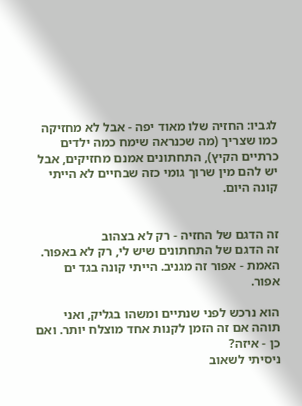לגביו: החזיה שלו מאוד יפה - אבל לא מחזיקה כמו שצריך (מה שכנראה שימח כמה ילדים כרתיים הקיץ), התחתונים אמנם מחזיקים, אבל יש להם מין שרוך גומי כזה שבחיים לא הייתי קונה היום.


זה הדגם של החזיה - רק לא בצהוב
זה הדגם של התחתונים שיש לי, רק לא באפור. האמת - אפור זה מגניב. הייתי קונה בגד ים אפור.

הוא נרכש לפני שנתיים ומשהו בגליק, ואני תוהה אם זה הזמן לקנות אחד מוצלח יותר. ואם כן - איזה?
ניסיתי לשאוב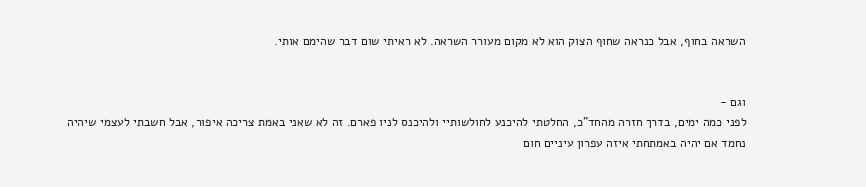השראה בחוף, אבל כנראה שחוף הצוק הוא לא מקום מעורר השראה. לא ראיתי שום דבר שהימם אותי.


וגם -
לפני כמה ימים, בדרך חזרה מהחד"כ, החלטתי להיכנע לחולשותיי ולהיכנס לניו פארם. זה לא שאני באמת צריכה איפור, אבל חשבתי לעצמי שיהיה נחמד אם יהיה באמתחתי איזה עפרון עיניים חום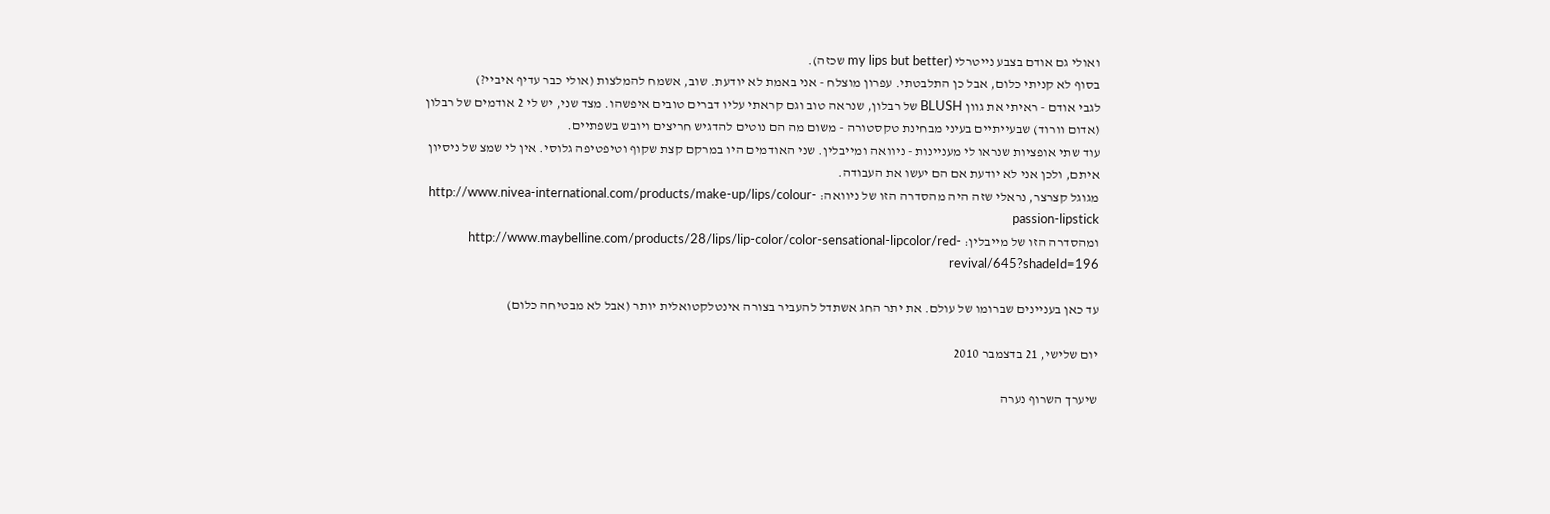ואולי גם אודם בצבע נייטרלי (my lips but better שכזה).
בסוף לא קניתי כלום, אבל כן התלבטתי. עפרון מוצלח - אני באמת לא יודעת. שוב, אשמח להמלצות (אולי כבר עדיף איביי?)
לגבי אודם - ראיתי את גוון BLUSH של רבלון, שנראה טוב וגם קראתי עליו דברים טובים איפשהו. מצד שני, יש לי 2 אודמים של רבלון (אדום וורוד) שבעייתיים בעיני מבחינת טקסטורה - משום מה הם נוטים להדגיש חריצים ויובש בשפתיים.
עוד שתי אופציות שנראו לי מעניינות - ניוואה ומייבלין. שני האודמים היו במרקם קצת שקוף וטיפטיפה גלוסי. אין לי שמצ של ניסיון איתם, ולכן אני לא יודעת אם הם יעשו את העבודה.
מגוגל קצרצר, נראלי שזה היה מהסדרה הזו של ניוואה: http://www.nivea-international.com/products/make-up/lips/colour-passion-lipstick
ומהסדרה הזו של מייבלין: http://www.maybelline.com/products/28/lips/lip-color/color-sensational-lipcolor/red-revival/645?shadeId=196

עד כאן בעניינים שברומו של עולם. את יתר החג אשתדל להעביר בצורה אינטלקטואלית יותר (אבל לא מבטיחה כלום)

יום שלישי, 21 בדצמבר 2010

שיערך השרוף נערה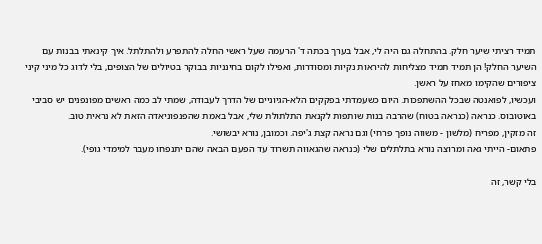תמיד רציתי שיער חלק. בהתחלה גם היה לי, אבל בערך בכתה ד' הרעמה שעל ראשי החלה להתפרע ולהתלתל. איך קינאתי בבנות עם השיער החלק! הן תמיד תמיד מצליחות להיראות נקיות ומסודרות, ואפילו לקום בחינניות בבוקר בטיולים של הצופים, בלי לדוג כל מיני קיני ציפורים שהקימו מאחז על ראשן.
ועכשיו, לפואנטה שבכל ההשתפכות. היום כשעמדתי בפקקים הלא-הגיוניים של הדרך לעבודה, שמתי לב כמה ראשים מפונפנים יש סביבי באוטובוס. כנראה (כנראה בטוח) שהרבה בנות שותפות לקנאת התלתולת שלי, אבל באמת שהפנפוניאדה הזאת לא נראית טוב.
זה מזקין, מפריח (מלשון - משווה נופך פרחי) וגם נראה קצת ג'יפה. וכמובן, נורא יבשושי.
פתאום- הייתי גאה ומרוצה נורא בתלתלים שלי (כנראה שהגאווה תשרוד עד הפעם הבאה שהם יתנפחו מעבר למימדי גופי).

בלי קשר, זה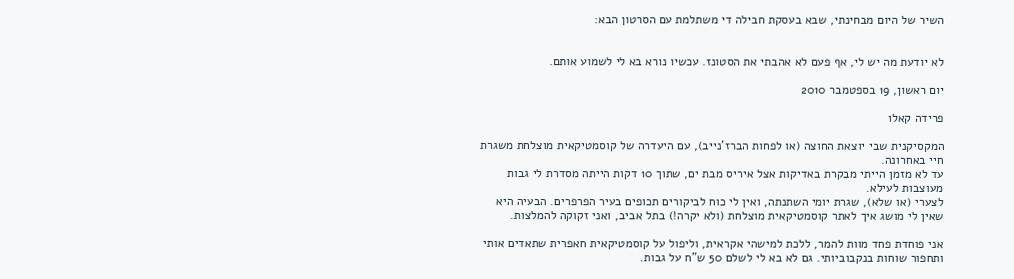השיר של היום מבחינתי, שבא בעסקת חבילה די משתלמת עם הסרטון הבא:


לא יודעת מה יש לי, אף פעם לא אהבתי את הסטונז. עכשיו נורא בא לי לשמוע אותם.

יום ראשון, 19 בספטמבר 2010

פרידה קאלו

המקסיקנית שבי יוצאת החוצה (או לפחות הברז'נייב), עם היעדרה של קוסמטיקאית מוצלחת משגרת חיי באחרונה.
עד לא מזמן הייתי מבקרת באדיקות אצל איריס מבת ים, שתוך 10 דקות הייתה מסדרת לי גבות מעוצבות לעילא.
לצערי (או שלא), שגרת יומי השתנתה, ואין לי כוח לביקורים תכופים בעיר הפרפרים. הבעיה היא שאין לי מושג איך לאתר קוסמטיקאית מוצלחת (ולא יקרה!) בתל אביב, ואני זקוקה להמלצות.

אני פוחדת פחד מוות להמר, ללכת למישהי אקראית, וליפול על קוסמטיקאית חאפרית שתאדים אותי ותחפור שוחות בנקבוביותי. גם לא בא לי לשלם 50 ש"ח על גבות.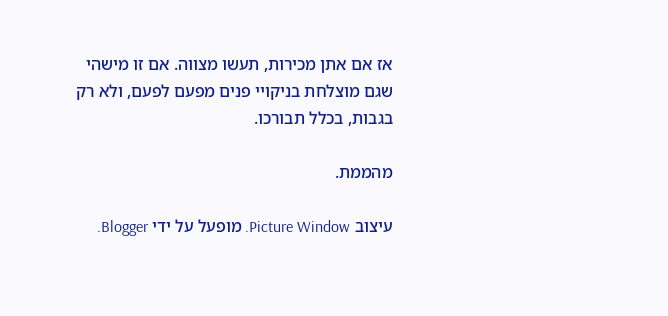אז אם אתן מכירות, תעשו מצווה. אם זו מישהי שגם מוצלחת בניקויי פנים מפעם לפעם, ולא רק בגבות, בכלל תבורכו.

מהממת.

עיצוב Picture Window. מופעל על ידי Blogger.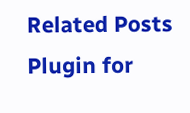Related Posts Plugin for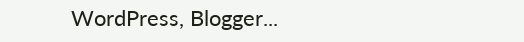WordPress, Blogger...